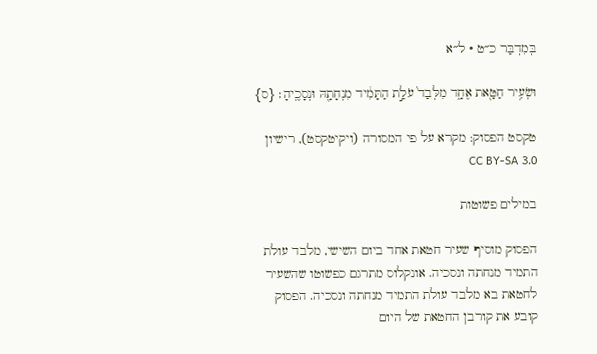בְּמִדְבַּר כ״ט · ל״א

וּשְׂעִ֥יר חַטָּ֖את אֶחָ֑ד מִלְּבַד֙ עֹלַ֣ת הַתָּמִ֔יד מִנְחָתָ֖הּ וּנְסָכֶֽיהָ׃ {ס}

טקסט הפסוק: מקרא על פי המסורה (ויקיטקסט), רישיון CC BY-SA 3.0

במילים פשוטות

הפסוק מוסיף שעיר חטאת אחד ביום השישי, מלבד עולת התמיד מנחתה ונסכיה. אונקלוס מתרגם כפשוטו שהשעיר לחטאת בא מלבד עולת התמיד מנחתה ונסכיה. הפסוק קובע את קורבן החטאת של היום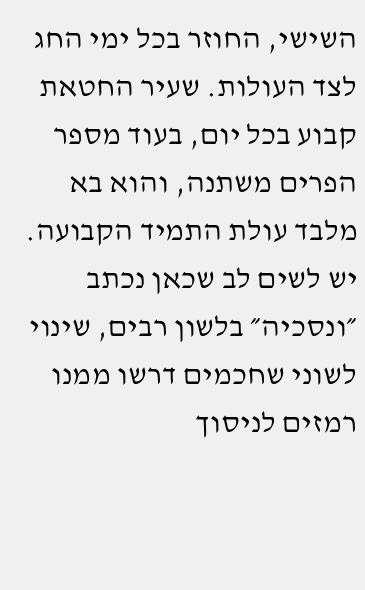השישי, החוזר בכל ימי החג לצד העולות. שעיר החטאת קבוע בכל יום, בעוד מספר הפרים משתנה, והוא בא מלבד עולת התמיד הקבועה. יש לשים לב שכאן נכתב ״ונסכיה״ בלשון רבים, שינוי לשוני שחכמים דרשו ממנו רמזים לניסוך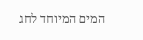המים המיוחד לחג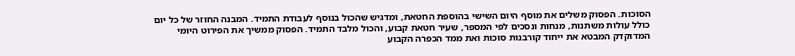הסוכות. הפסוק משלים את מוסף היום השישי בהוספת החטאת, ומדגיש שהכול בנוסף לעבודת התמיד. המבנה החוזר של כל יום כולל עולות משתנות, מנחות ונסכים לפי המספר, שעיר חטאת קבוע, והכול מלבד התמיד. הפסוק ממשיך את הפירוט היומי המדוקדק המבטא את ייחוד קורבנות סוכות ואת ממד הכפרה הקבוע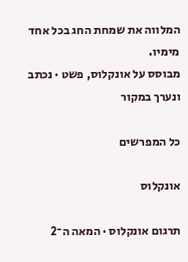המלווה את שמחת החג בכל אחד מימיו.
מבוסס על אונקלוס, פשט · נכתב ונערך במקור

כל המפרשים

אונקלוס

תרגום אונקלוס · המאה ה־2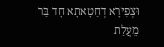וּצְפִירָא דְחַטָאתָא חָד בַּר מֵעֲלַת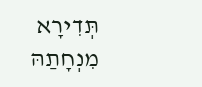תְּדִירָא מִנְחָתַהּ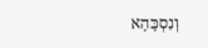וְנִסְכָּהָא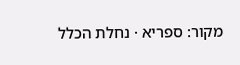מקור: ספריא · נחלת הכלל